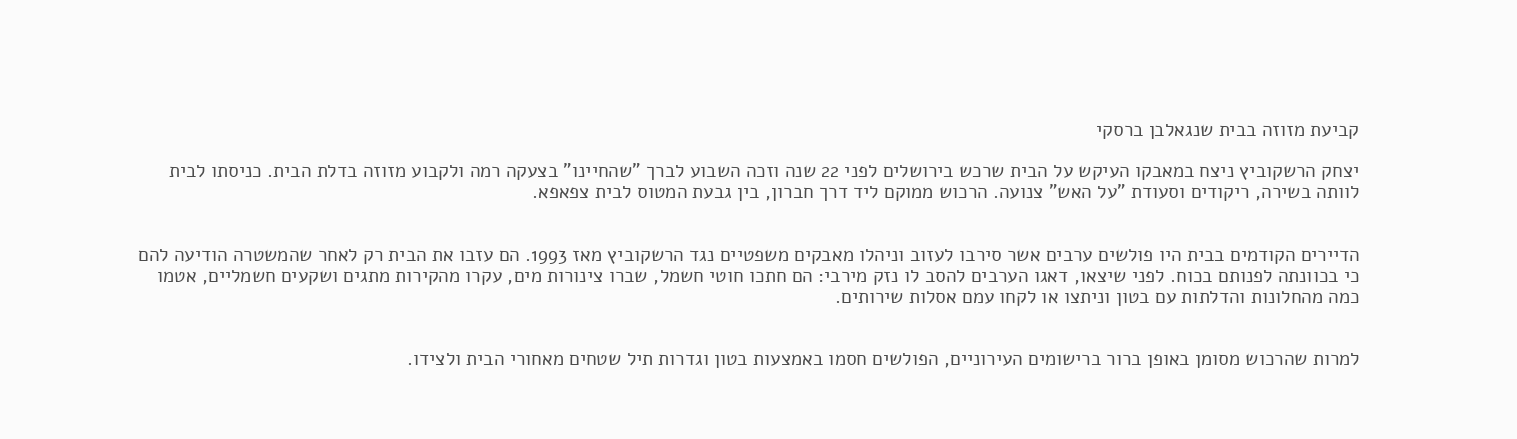קביעת מזוזה בבית שנגאלבן ברסקי

יצחק הרשקוביץ ניצח במאבקו העיקש על הבית שרכש בירושלים לפני 22 שנה וזכה השבוע לברך "שהחיינו" בצעקה רמה ולקבוע מזוזה בדלת הבית. כניסתו לבית לוותה בשירה, ריקודים וסעודת "על האש" צנועה. הרכוש ממוקם ליד דרך חברון, בין גבעת המטוס לבית צפאפא.


הדיירים הקודמים בבית היו פולשים ערבים אשר סירבו לעזוב וניהלו מאבקים משפטיים נגד הרשקוביץ מאז 1993. הם עזבו את הבית רק לאחר שהמשטרה הודיעה להם כי בכוונתה לפנותם בכוח. לפני שיצאו, דאגו הערבים להסב לו נזק מירבי: הם חתכו חוטי חשמל, שברו צינורות מים, עקרו מהקירות מתגים ושקעים חשמליים, אטמו כמה מהחלונות והדלתות עם בטון וניתצו או לקחו עמם אסלות שירותים.


למרות שהרכוש מסומן באופן ברור ברישומים העירוניים, הפולשים חסמו באמצעות בטון וגדרות תיל שטחים מאחורי הבית ולצידו.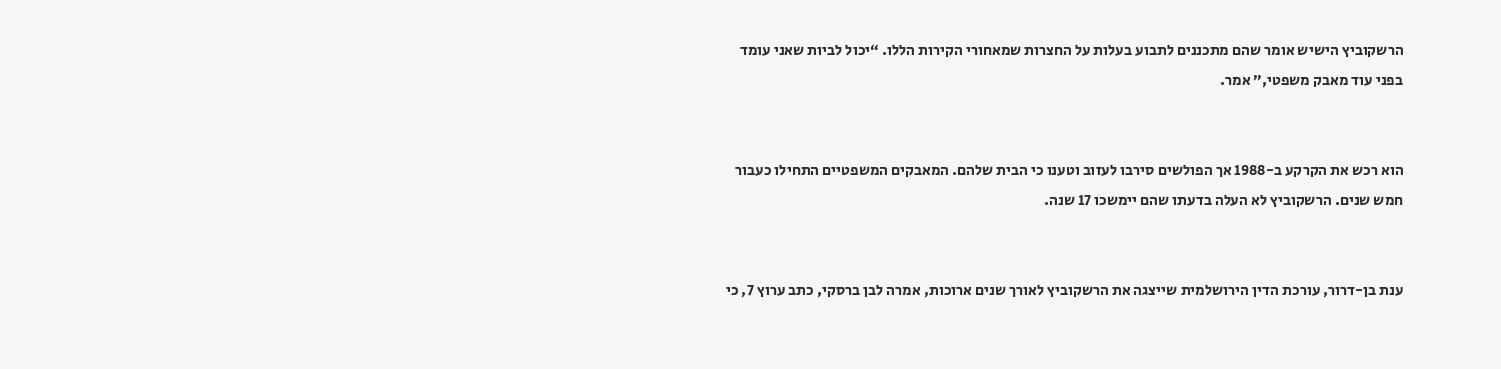הרשקוביץ הישיש אומר שהם מתכננים לתבוע בעלות על החצרות שמאחורי הקירות הללו. “יכול לביות שאני עומד בפני עוד מאבק משפטי,” אמר.


הוא רכש את הקרקע ב-1988 אך הפולשים סירבו לעזוב וטענו כי הבית שלהם. המאבקים המשפטיים התחילו כעבור חמש שנים. הרשקוביץ לא העלה בדעתו שהם יימשכו 17 שנה.


ענת בן-דרור, עורכת הדין הירושלמית שייצגה את הרשקוביץ לאורך שנים ארוכות, אמרה לבן ברסקי, כתב ערוץ 7, כי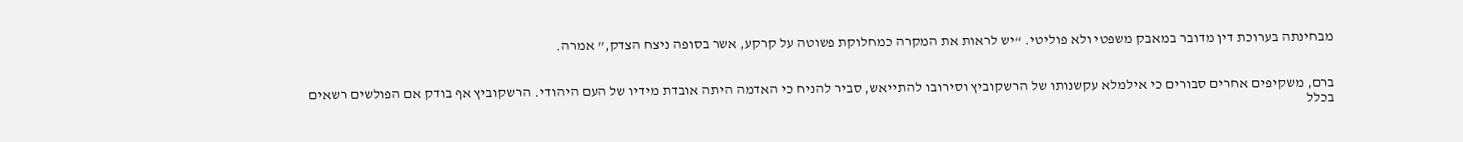מבחינתה בערוכת דין מדובר במאבק משפטי ולא פוליטי. “יש לראות את המקרה כמחלוקת פשוטה על קרקע, אשר בסופה ניצח הצדק,” אמרה.


ברם, משקיפים אחרים סבורים כי אילמלא עקשנותו של הרשקוביץ וסירובו להתייאש, סביר להניח כי האדמה היתה אובדת מידיו של העם היהודי. הרשקוביץ אף בודק אם הפולשים רשאים בכלל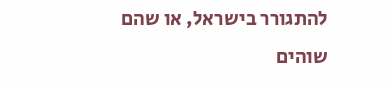להתגורר בישראל, או שהם שוהים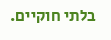בלתי חוקיים.